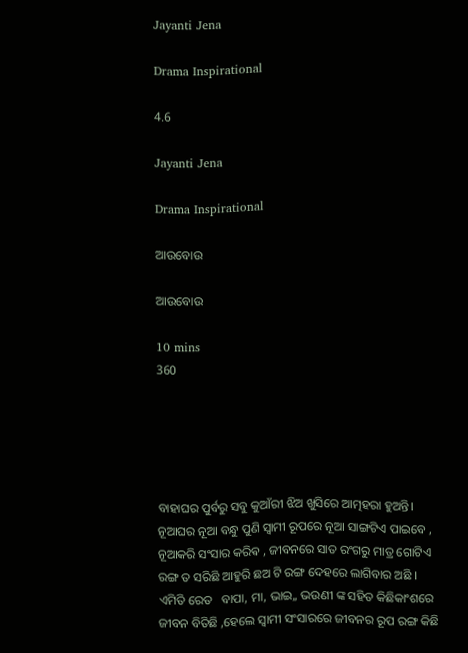Jayanti Jena

Drama Inspirational

4.6

Jayanti Jena

Drama Inspirational

ଆଉବୋଉ

ଆଉବୋଉ

10 mins
360





ବାହାଘର ପୁର୍ବରୁ ସବୁ କୁଆଁରୀ ଝିଅ ଖୁସିରେ ଆତ୍ମହରା ହୁଅନ୍ତି। ନୂଆଘର ନୂଆ ବନ୍ଧୁ ପୁଣି ସ୍ୱାମୀ ରୂପରେ ନୂଆ ସାଙ୍ଗଟିଏ ପାଇବେ , ନୂଆକରି ସଂସାର କରିଵ , ଜୀବନରେ ସାତ ରଂଗରୁ ମାତ୍ର ଗୋଟିଏ ରଙ୍ଗ ତ ସରିଛି ଆହୁରି ଛଅ ଟି ରଙ୍ଗ ଦେହରେ ଲାଗିବାର ଅଛି । ଏମିତି ରେତ   ବାପା, ମା, ଭାଇ,, ଭଉଣୀ ଙ୍କ ସହିତ କିଛିକାଂଶରେ ଜୀବନ ବିତିଛି ,ହେଲେ ସ୍ଵାମୀ ସଂସାରରେ ଜୀବନର ରୂପ ରଙ୍ଗ କିଛି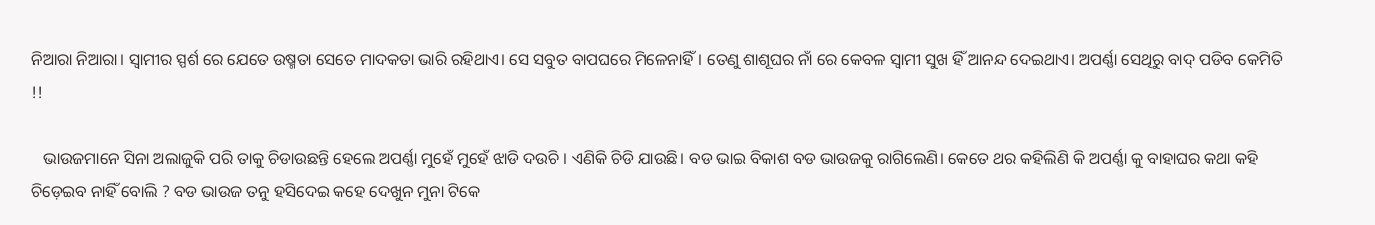ନିଆରା ନିଆରା। ସ୍ୱାମୀର ସ୍ପର୍ଶ ରେ ଯେତେ ଉଷ୍ମତା ସେତେ ମାଦକତା ଭାରି ରହିଥାଏ। ସେ ସବୁତ ବାପଘରେ ମିଳେନାହିଁ। ତେଣୁ ଶାଶୂଘର ନାଁ ରେ କେବଳ ସ୍ୱାମୀ ସୁଖ ହିଁ ଆନନ୍ଦ ଦେଇଥାଏ। ଅପର୍ଣ୍ଣା ସେଥିରୁ ବାଦ୍ ପଡିବ କେମିତି !!

   ଭାଉଜମାନେ ସିନା ଅଲାଜୁକି ପରି ତାକୁ ଚିଡାଉଛନ୍ତି ହେଲେ ଅପର୍ଣ୍ଣା ମୁହେଁ ମୁହେଁ ଝାଡି ଦଉଚି । ଏଣିକି ଚିଡି ଯାଉଛି। ବଡ ଭାଇ ବିକାଶ ବଡ ଭାଉଜକୁ ରାଗିଲେଣି। କେତେ ଥର କହିଲିଣି କି ଅପର୍ଣ୍ଣା କୁ ବାହାଘର କଥା କହି ଚିଡ଼େଇବ ନାହିଁ ବୋଲି ? ବଡ ଭାଉଜ ତନୁ ହସିଦେଇ କହେ ଦେଖୁନ ମୁନା ଟିକେ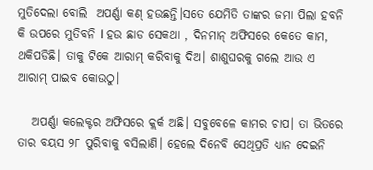ମୁତିଦେଲା ବୋଲି  ଅପର୍ଣ୍ଣା କଣ୍ ହଉଛନ୍ତି।ସତେ ଯେମିତି ତାଙ୍କର ଜମା ପିଲା ହବନି କି ଉପରେ ମୁତିବନି l ହଉ ଛାଡ ସେକଥା , ଦିନମାନ୍ ଅଫିସରେ କେତେ କାମ, ଥକିପଡିଛି। ତାକୁ ଟିକେ ଆରାମ୍ କରିବାକୁ ଦିଅ। ଶାଶୁଘରକୁ ଗଲେ ଆଉ ଏ ଆରାମ୍ ପାଇବ କୋଉଠୁ।

   ଅପର୍ଣ୍ଣା କଲେକ୍ଟର ଅଫିସରେ କ୍ଲର୍କ ଅଛି। ସବୁବେଳେ କାମର ଚାପ। ତା ଭିତରେ ତାର ବୟସ ୨୮ ପୁରିବାକୁ ବସିଲାଣି। ହେଲେ ଦିନେବି ସେଥିପ୍ରତି ଧ୍ୟାନ ଦେଇନି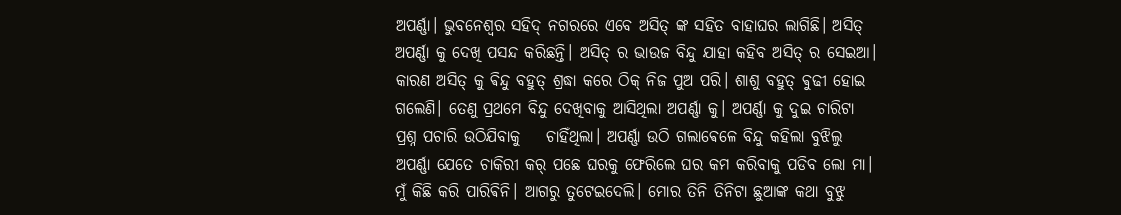ଅପର୍ଣ୍ଣା। ଭୁବନେଶ୍ୱର ସହିଦ୍ ନଗରରେ ଏବେ ଅସିତ୍ ଙ୍କ ସହିତ ବାହାଘର ଲାଗିଛି। ଅସିତ୍ ଅପର୍ଣ୍ଣା କୁ ଦେଖି ପସନ୍ଦ କରିଛନ୍ତି। ଅସିତ୍ ର ଭାଉଜ ବିନ୍ଦୁ ଯାହା କହିବ ଅସିତ୍ ର ସେଇଆ। କାରଣ ଅସିତ୍ କୁ ଵିନ୍ଦୁ ବହୁତ୍ ଶ୍ରଦ୍ଧା କରେ ଠିକ୍ ନିଜ ପୁଅ ପରି। ଶାଶୁ ବହୁତ୍ ଵୁଢୀ ହୋଇ ଗଲେଣି। ତେଣୁ ପ୍ରଥମେ ବିନ୍ଦୁ ଦେଖିବାକୁ ଆସିଥିଲା ଅପର୍ଣ୍ଣା କୁ। ଅପର୍ଣ୍ଣା କୁ ଦୁଇ ଚାରିଟା ପ୍ରଶ୍ନ ପଚାରି ଉଠିଯିବାକୁ    ଚାହିଁଥିଲା। ଅପର୍ଣ୍ଣା ଉଠି ଗଲାଵେଳେ ବିନ୍ଦୁ କହିଲା ବୁଝିଲୁ ଅପର୍ଣ୍ଣା ଯେତେ ଚାକିରୀ କର୍ ପଛେ ଘରକୁ ଫେରିଲେ ଘର କମ କରିବାକୁ ପଡିବ ଲୋ ମା। ମୁଁ କିଛି କରି ପାରିଵିନି। ଆଗରୁ ତୁଟେଇଦେଲି। ମୋର ତିନି ତିନିଟା ଛୁଆଙ୍କ କଥା ବୁଝୁ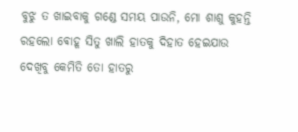ବୁଝୁ ତ ଖାଇବାକୁ ଗଣ୍ଡେ ସମୟ ପାଉନି, ମୋ ଶାଶୁ କୁହନ୍ତି ରହଲୋ ଵୋହୂ ସିତୁ ଖାଲି ହାତକୁ ଦିହାତ ହେଇଯାଉ ଦେଖିବୁ କେମିତି ତୋ ହାତରୁ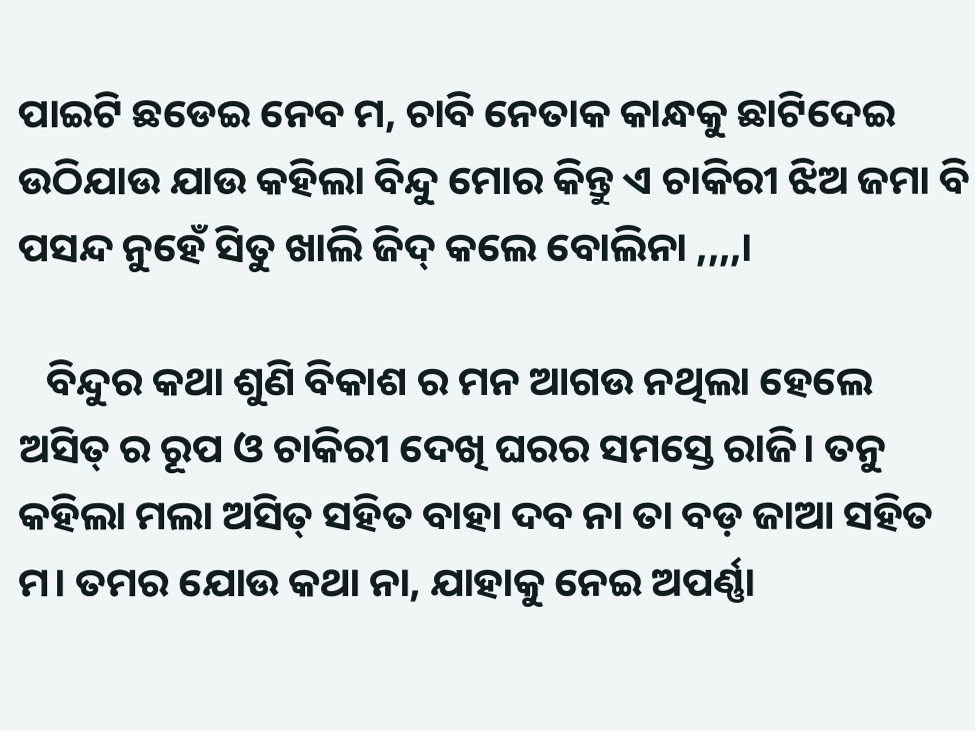ପାଇଟି ଛଡେଇ ନେବ ମ, ଚାବି ନେତାକ କାନ୍ଧକୁ ଛାଟିଦେଇ ଉଠିଯାଉ ଯାଉ କହିଲା ବିନ୍ଦୁ ମୋର କିନ୍ତୁ ଏ ଚାକିରୀ ଝିଅ ଜମା ବି ପସନ୍ଦ ନୁହେଁ ସିତୁ ଖାଲି ଜିଦ୍ କଲେ ବୋଲିନା ,,,,।

   ବିନ୍ଦୁର କଥା ଶୁଣି ବିକାଶ ର ମନ ଆଗଉ ନଥିଲା ହେଲେ ଅସିତ୍ ର ରୂପ ଓ ଚାକିରୀ ଦେଖି ଘରର ସମସ୍ତେ ରାଜି। ତନୁ କହିଲା ମଲା ଅସିତ୍ ସହିତ ବାହା ଦବ ନା ତା ବଡ଼ ଜାଆ ସହିତ ମ। ତମର ଯୋଉ କଥା ନା, ଯାହାକୁ ନେଇ ଅପର୍ଣ୍ଣା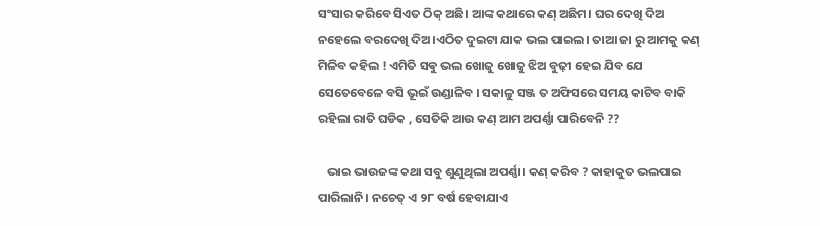ସଂସାର କରିବେ ସିଏତ ଠିକ୍ ଅଛି। ଆଙ୍କ କଥାରେ କଣ୍ ଅଛିମ। ଘର ଦେଖି ଦିଅ ନହେଲେ ବରଦେଖି ଦିଅ।ଏଠିତ ଦୁଇଟା ଯାକ ଭଲ ପାଇଲ। ତାଆ ଜା ରୁ ଆମକୁ କଣ୍ ମିଳିବ କହିଲ ! ଏମିତି ସଵୁ ଭଲ ଖୋଜୁ ଖୋଜୁ ଝିଅ ବୁଢ଼ୀ ହେଇ ଯିବ ଯେ ସେତେବେଳେ ବସି ଭୂଇଁ ଉଣ୍ଡାଳିବ । ସକାଳୁ ସଞ୍ଜ ତ ଅଫିସରେ ସମୟ କାଟିବ ବାକି ରହିଲା ରାତି ଘଡିକ , ସେତିକି ଆଉ କଣ୍ ଆମ ଅପର୍ଣ୍ଣା ପାରିବେନି ??

   ଭାଇ ଭାଉଜଙ୍କ କଥା ସବୁ ଶୁଣୁଥିଲା ଅପର୍ଣ୍ଣା। କଣ୍ କରିବ ? କାହାକୁତ ଭଲପାଇ ପାରିଲାନି। ନଚେତ୍ ଏ ୨୮ ବର୍ଷ ହେବାଯାଏ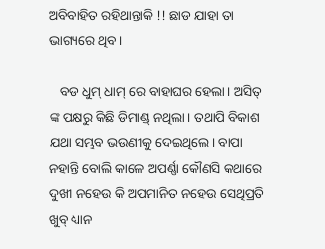ଅବିବାହିତ ରହିଥାନ୍ତାକି !! ଛାଡ ଯାହା ତା ଭାଗ୍ୟରେ ଥିବ।

   ବଡ ଧୁମ୍ ଧାମ୍ ରେ ବାହାଘର ହେଲା। ଅସିତ୍ ଙ୍କ ପକ୍ଷରୁ କିଛି ଡିମାଣ୍ଡ୍ ନଥିଲା। ତଥାପି ବିକାଶ ଯଥା ସମ୍ଭବ ଭଉଣୀକୁ ଦେଇଥିଲେ। ବାପା ନହାନ୍ତି ବୋଲି କାଳେ ଅପର୍ଣ୍ଣା କୌଣସି କଥାରେ ଦୁଖୀ ନହେଉ କି ଅପମାନିତ ନହେଉ ସେଥିପ୍ରତି ଖୁବ୍ ଧ୍ୟାନ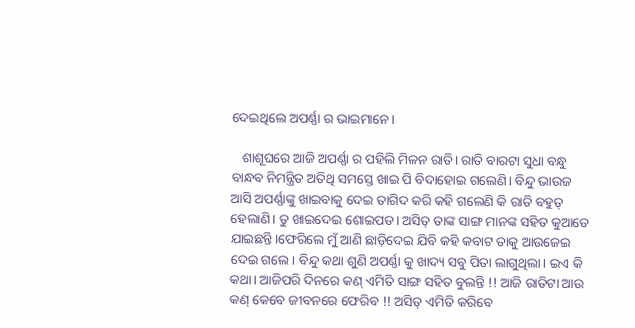ଦେଇଥିଲେ ଅପର୍ଣ୍ଣା ର ଭାଇମାନେ।

   ଶାଶୂଘରେ ଆଜି ଅପର୍ଣ୍ଣା ର ପହିଲି ମିଳନ ରାତି। ରାତି ବାରଟା ସୁଧା ବନ୍ଧୁ ବାନ୍ଧବ ନିମନ୍ତ୍ରିତ ଅତିଥି ସମସ୍ତେ ଖାଇ ପି ବିଦାହୋଇ ଗଲେଣି। ବିନ୍ଦୁ ଭାଉଜ ଆସି ଅପର୍ଣ୍ଣାଙ୍କୁ ଖାଇବାକୁ ଦେଇ ତାଗିଦ କରି କହି ଗଲେଣି କି ରାତି ବହୁତ୍ ହେଲାଣି। ତୁ ଖାଇଦେଇ ଶୋଇପଡ। ଅସିତ୍ ତାଙ୍କ ସାଙ୍ଗ ମାନଙ୍କ ସହିତ କୁଆଡେ ଯାଇଛନ୍ତି।ଫେରିଲେ ମୁଁ ଆଣି ଛାଡ଼ିଦେଇ ଯିବି କହି କବାଟ ତାକୁ ଆଉଜେଇ ଦେଇ ଗଲେ। ବିନ୍ଦୁ କଥା ଶୁଣି ଅପର୍ଣ୍ଣା କୁ ଖାଦ୍ୟ ସବୁ ପିତା ଲାଗୁଥିଲା। ଇଏ କି କଥା। ଆଜିପରି ଦିନରେ କଣ୍ ଏମିତି ସାଙ୍ଗ ସହିତ ବୁଲନ୍ତି !! ଆଜି ରାତିଟା ଆଉ କଣ୍ କେବେ ଜୀବନରେ ଫେରିବ !! ଅସିତ୍ ଏମିତି କରିବେ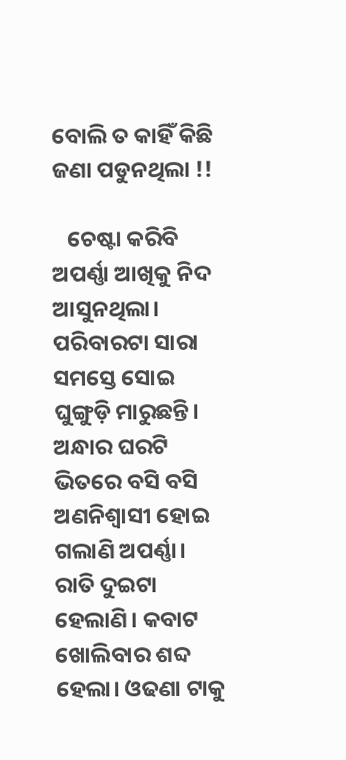ବୋଲି ତ କାହିଁ କିଛି ଜଣା ପଡୁନଥିଲା !!

   ଚେଷ୍ଟା କରିବି ଅପର୍ଣ୍ଣା ଆଖିକୁ ନିଦ ଆସୁନଥିଲା। ପରିବାରଟା ସାରା ସମସ୍ତେ ସୋଇ ଘୁଙ୍ଗୁଡ଼ି ମାରୁଛନ୍ତି। ଅନ୍ଧାର ଘରଟି ଭିତରେ ବସି ବସି ଅଣନିଶ୍ୱାସୀ ହୋଇ ଗଲାଣି ଅପର୍ଣ୍ଣା। ରାତି ଦୁଇଟା ହେଲାଣି। କବାଟ ଖୋଲିବାର ଶବ୍ଦ ହେଲା। ଓଢଣା ଟାକୁ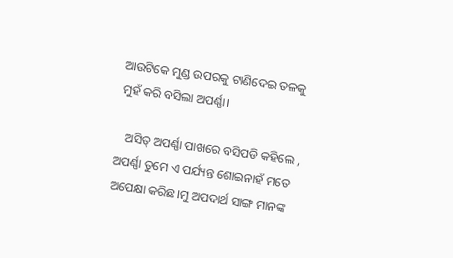ଆଉଟିକେ ମୁଣ୍ଡ ଉପରକୁ ଟାଣିଦେଇ ତଳକୁ ମୁହଁ କରି ବସିଲା ଅପର୍ଣ୍ଣା।

   ଅସିତ୍ ଅପର୍ଣ୍ଣା ପାଖରେ ବସିପଡି କହିଲେ , ଅପର୍ଣ୍ଣା ତୁମେ ଏ ପର୍ଯ୍ୟନ୍ତ ଶୋଇନାହଁ ମତେ ଅପେକ୍ଷା କରିଛ।ମୁ ଅପଦାର୍ଥ ସାଙ୍ଗ ମାନଙ୍କ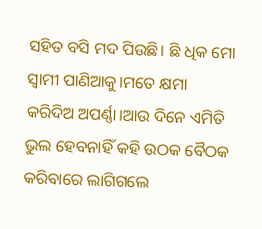ସହିତ ବସି ମଦ ପିଉଛି। ଛି ଧିକ ମୋ ସ୍ୱାମୀ ପାଣିଆକୁ।ମତେ କ୍ଷମା କରିଦିଅ ଅପର୍ଣ୍ଣା।ଆଉ ଦିନେ ଏମିତି ଭୁଲ ହେବନାହିଁ କହି ଉଠକ ବୈଠକ କରିବାରେ ଲାଗିଗଲେ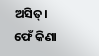ଅସିତ୍। ଫେଁ କିଣା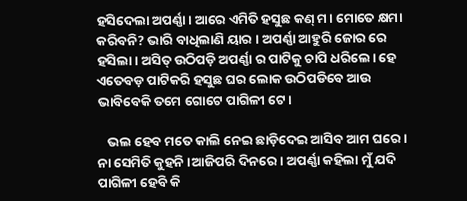ହସିଦେଲା ଅପର୍ଣ୍ଣା। ଆରେ ଏମିତି ହସୁଛ କଣ୍ ମ। ମୋତେ କ୍ଷମା କରିବନି? ଭାରି ବାଧିଲାଣି ୟାର । ଅପର୍ଣ୍ଣା ଆହୁରି ଜୋର ରେ ହସିଲା। ଅସିତ୍ ଉଠିପଡ଼ି ଅପର୍ଣ୍ଣା ର ପାଟିକୁ ଚାପି ଧରିଲେ। ହେ ଏତେବଡ଼ ପାଟିକରି ହସୁଛ ଘର ଲୋକ ଉଠିପଡିବେ ଆଉ ଭାବିବେକି ତମେ ଗୋଟେ ପାଗିଳୀ ଟେ।

   ଭଲ ହେବ ମତେ କାଲି ନେଇ ଛାଡ଼ିଦେଇ ଆସିବ ଆମ ଘରେ। ନା ସେମିତି କୁହନି ।ଆଜିପରି ଦିନରେ। ଅପର୍ଣ୍ଣା କହିଲା ମୁଁ ଯଦି ପାଗିଳୀ ହେବି କି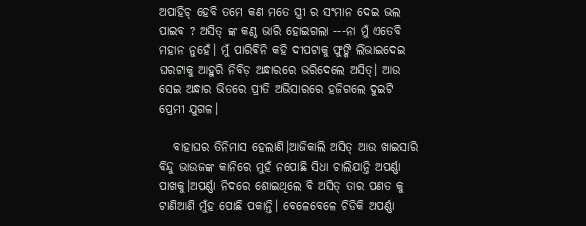ଅପାହିଚ୍ ହେବି ତମେ କଣ ମତେ ସ୍ତ୍ରୀ ର ସଂମାନ ଦେଇ ଭଲ ପାଇବ ? ଅସିତ୍ ଙ୍କ କଣ୍ଠ ଭାରି ହୋଇଗଲା ---ନା ମୁଁ ଏତେବି ମହାନ ନୁହେଁ। ମୁଁ ପାରିଵିନି କହି ଦୀପଟାକୁ ଫୁଙ୍କି ଲିଭାଇଦେଇ ଘରଟାକୁ ଆହୁରି ନିବିଡ଼ ଅନ୍ଧାରରେ ଭରିଦେଲେ ଅସିତ୍। ଆଉ ସେଇ ଅନ୍ଧାର ଭିତରେ ପ୍ରୀତି ଅଭିସାରରେ ହଜିଗଲେ ଦୁଇଟି ପ୍ରେମୀ ଯୁଗଳ।

   ବାହାଘର ତିନିମାସ ହେଲାଣି।ଆଜିକାଲି ଅସିତ୍ ଆଉ ଖାଇସାରି ବିନ୍ଦୁ ଭାଉଜଙ୍କ କାନିରେ ମୁହଁ ନପୋଛି ସିଧା ଚାଲିଯାନ୍ତି ଅପର୍ଣ୍ଣା ପାଖକୁ।ଅପର୍ଣ୍ଣା ନିଦରେ ଶୋଇଥିଲେ ବି ଅସିତ୍ ତାର ପଣତ କୁ ଟାଣିଆଣି ମୁଁହ ପୋଛି ପକାନ୍ତି। ବେଳେବେଳେ ଚିଡିକି ଅପର୍ଣ୍ଣା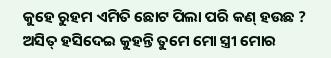କୁହେ ରୁହମ ଏମିତି ଛୋଟ ପିଲା ପରି କଣ୍ ହଉଛ ? ଅସିତ୍ ହସିଦେଇ କୁହନ୍ତି ତୁମେ ମୋ ସ୍ତ୍ରୀ ମୋର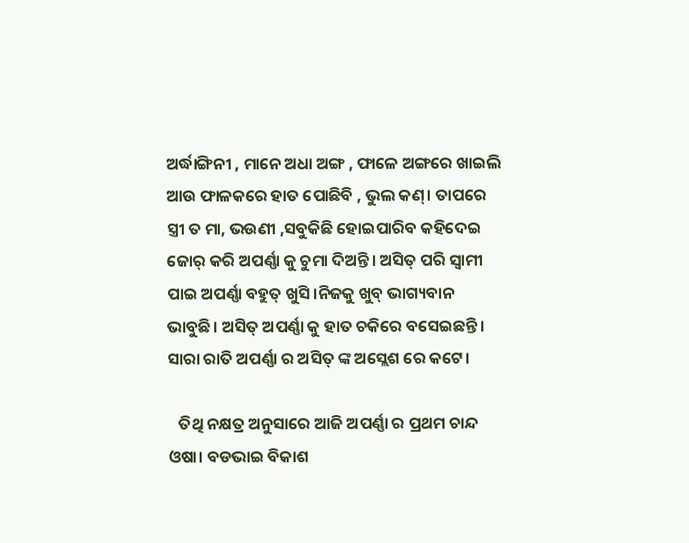ଅର୍ଦ୍ଧାଙ୍ଗିନୀ , ମାନେ ଅଧା ଅଙ୍ଗ , ଫାଳେ ଅଙ୍ଗରେ ଖାଇଲି ଆଉ ଫାଳକରେ ହାତ ପୋଛିବି , ଭୁଲ କଣ୍। ତାପରେ ସ୍ତ୍ରୀ ତ ମା, ଭଉଣୀ ,ସବୁକିଛି ହୋଇପାରିବ କହିଦେଇ ଜୋର୍ କରି ଅପର୍ଣ୍ଣା କୁ ଚୁମା ଦିଅନ୍ତି। ଅସିତ୍ ପରି ସ୍ୱାମୀ ପାଇ ଅପର୍ଣ୍ଣା ବହୁତ୍ ଖୁସି।ନିଜକୁ ଖୁବ୍ ଭାଗ୍ୟବାନ ଭାବୁଛି। ଅସିତ୍ ଅପର୍ଣ୍ଣା କୁ ହାତ ଚକିରେ ବସେଇଛନ୍ତି। ସାରା ରାତି ଅପର୍ଣ୍ଣା ର ଅସିତ୍ ଙ୍କ ଅସ୍ଲେଶ ରେ କଟେ।

   ତିଥି ନକ୍ଷତ୍ର ଅନୁସାରେ ଆଜି ଅପର୍ଣ୍ଣା ର ପ୍ରଥମ ଚାନ୍ଦ ଓଷା। ବଡଭାଇ ବିକାଶ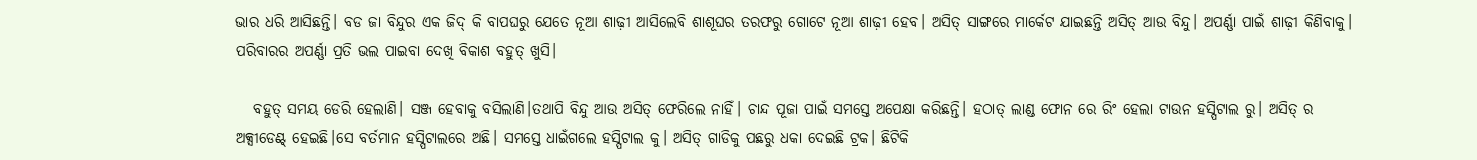ଭାର ଧରି ଆସିଛନ୍ତି। ବଡ ଜା ବିନ୍ଦୁର ଏକ ଜିଦ୍ କି ବାପଘରୁ ଯେତେ ନୂଆ ଶାଢ଼ୀ ଆସିଲେବି ଶାଶୂଘର ତରଫରୁ ଗୋଟେ ନୂଆ ଶାଢ଼ୀ ହେବ। ଅସିତ୍ ସାଙ୍ଗରେ ମାର୍କେଟ ଯାଇଛନ୍ତି ଅସିତ୍ ଆଉ ବିନ୍ଦୁ। ଅପର୍ଣ୍ଣା ପାଇଁ ଶାଢ଼ୀ କିଣିବାକୁ। ପରିବାରର ଅପର୍ଣ୍ଣା ପ୍ରତି ଭଲ ପାଇବା ଦେଖି ବିକାଶ ବହୁତ୍ ଖୁସି।

   ବହୁତ୍ ସମୟ ଡେରି ହେଲାଣି। ସଞ୍ଜ ହେବାକୁ ବସିଲାଣି।ତଥାପି ବିନ୍ଦୁ ଆଉ ଅସିତ୍ ଫେରିଲେ ନାହିଁ। ଚାନ୍ଦ ପୂଜା ପାଇଁ ସମସ୍ତେ ଅପେକ୍ଷା କରିଛନ୍ତି। ହଠାତ୍ ଲାଣ୍ଡ ଫୋନ ରେ ରିଂ ହେଲା ଟାଉନ ହସ୍ପିଟାଲ ରୁ। ଅସିତ୍ ର ଅକ୍ସୀଡେଣ୍ଟ୍ ହେଇଛି।ସେ ବର୍ତମାନ ହସ୍ପିଟାଲରେ ଅଛି। ସମସ୍ତେ ଧାଇଁଗଲେ ହସ୍ପିଟାଲ କୁ। ଅସିତ୍ ଗାଡିକୁ ପଛରୁ ଧକା ଦେଇଛି ଟ୍ରକ। ଛିଟିକି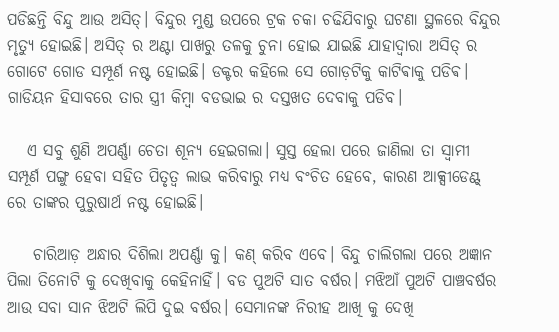ପଡିଛନ୍ତି ବିନ୍ଦୁ ଆଉ ଅସିତ୍। ବିନ୍ଦୁର ମୁଣ୍ଡ ଉପରେ ଟ୍ରକ ଚକା ଚଢିଯିବାରୁ ଘଟଣା ସ୍ଥଳରେ ବିନ୍ଦୁର ମୃତ୍ୟୁ ହୋଇଛି। ଅସିତ୍ ର ଅଣ୍ଟା ପାଖରୁ ତଳକୁ ଚୁନା ହୋଇ ଯାଇଛି ଯାହାଦ୍ୱାରା ଅସିତ୍ ର ଗୋଟେ ଗୋଡ ସମ୍ପୂର୍ଣ ନଷ୍ଟ ହୋଇଛି। ଡକ୍ଟର କହିଲେ ସେ ଗୋଡ଼ଟିକୁ କାଟିଵାକୁ ପଡିଵ। ଗାଡିୟନ ହିସାବରେ ତାର ସ୍ତ୍ରୀ କିମ୍ବା ବଡଭାଇ ର ଦସ୍ତଖତ ଦେବାକୁ ପଡିବ।

   ଏ ସବୁ ଶୁଣି ଅପର୍ଣ୍ଣା ଚେତା ଶୂନ୍ୟ ହେଇଗଲା। ସୁସ୍ତ ହେଲା ପରେ ଜାଣିଲା ତା ସ୍ବାମୀ ସମ୍ପୂର୍ଣ ପଙ୍ଗୁ ହେବା ସହିତ ପିତୃତ୍ବ ଲାଭ କରିବାରୁ ମଧ୍ୟ ବଂଚିତ ହେବେ, କାରଣ ଆକ୍ସୀଡେଣ୍ଟ୍ ରେ ତାଙ୍କର ପୁରୁଷାର୍ଥ ନଷ୍ଟ ହୋଇଛି।

    ଚାରିଆଡ଼ ଅନ୍ଧାର ଦିଶିଲା ଅପର୍ଣ୍ଣା କୁ। କଣ୍ କରିବ ଏବେ। ବିନ୍ଦୁ ଚାଲିଗଲା ପରେ ଅଜ୍ଞାନ ପିଲା ତିନୋଟି କୁ ଦେଖିବାକୁ କେହିନାହିଁ। ବଡ ପୁଅଟି ସାତ ବର୍ଷର। ମଝିଆଁ ପୁଅଟି ପାଞ୍ଚବର୍ଷର ଆଉ ସବା ସାନ ଝିଅଟି ଲିପି ଦୁଇ ବର୍ଷର। ସେମାନଙ୍କ ନିରୀହ ଆଖି କୁ ଦେଖି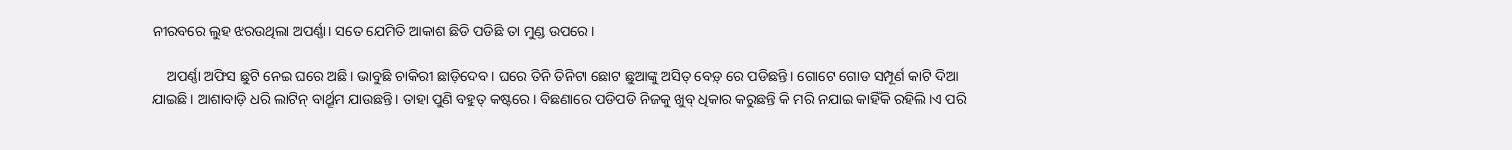ନୀରବରେ ଲୁହ ଝରଉଥିଲା ଅପର୍ଣ୍ଣା। ସତେ ଯେମିତି ଆକାଶ ଛିଡି ପଡିଛି ତା ମୁଣ୍ଡ ଉପରେ।

    ଅପର୍ଣ୍ଣା ଅଫିସ ଛୁଟି ନେଇ ଘରେ ଅଛି। ଭାବୁଛି ଚାକିରୀ ଛାଡ଼ିଦେବ। ଘରେ ତିନି ତିନିଟା ଛୋଟ ଛୁଆଙ୍କୁ ଅସିତ୍ ବେଡ଼୍ ରେ ପଡିଛନ୍ତି। ଗୋଟେ ଗୋଡ ସମ୍ପୂର୍ଣ କାଟି ଦିଆ ଯାଇଛି। ଆଶାବାଡ଼ି ଧରି ଲାଟିନ୍ ବାର୍ଥ୍ରୂମ ଯାଉଛନ୍ତି। ତାହା ପୁଣି ବହୁତ୍ କଷ୍ଟରେ। ବିଛଣାରେ ପଡିପଡି ନିଜକୁ ଖୁବ୍ ଧିକାର କରୁଛନ୍ତି କି ମରି ନଯାଇ କାହିଁକି ରହିଲି।ଏ ପରି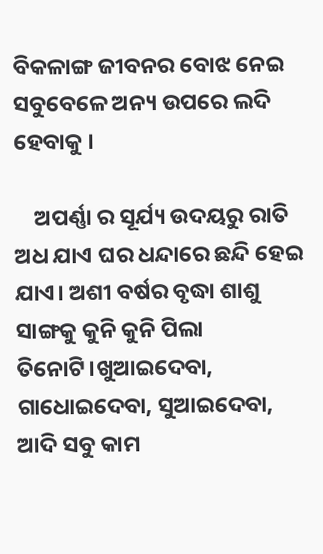ବିକଳାଙ୍ଗ ଜୀବନର ବୋଝ ନେଇ ସବୁବେଳେ ଅନ୍ୟ ଉପରେ ଲଦି ହେବାକୁ ।

    ଅପର୍ଣ୍ଣା ର ସୂର୍ଯ୍ୟ ଉଦୟରୁ ରାତି ଅଧ ଯାଏ ଘର ଧନ୍ଦାରେ ଛନ୍ଦି ହେଇ ଯାଏ। ଅଶୀ ବର୍ଷର ବୃଦ୍ଧା ଶାଶୁ ସାଙ୍ଗକୁ କୁନି କୁନି ପିଲା ତିନୋଟି।ଖୁଆଇଦେବା, ଗାଧୋଇଦେବା, ସୁଆଇଦେବା, ଆଦି ସବୁ କାମ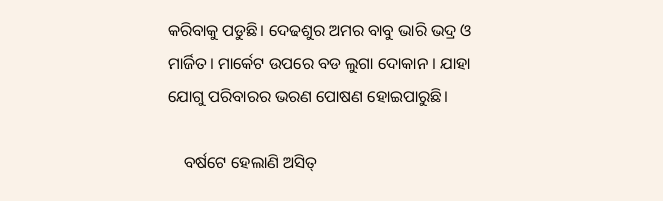କରିବାକୁ ପଡୁଛି। ଦେଢଶୁର ଅମର ବାବୁ ଭାରି ଭଦ୍ର ଓ ମାର୍ଜିତ। ମାର୍କେଟ ଉପରେ ବଡ ଲୁଗା ଦୋକାନ । ଯାହା ଯୋଗୁ ପରିବାରର ଭରଣ ପୋଷଣ ହୋଇପାରୁଛି।

    ବର୍ଷଟେ ହେଲାଣି ଅସିତ୍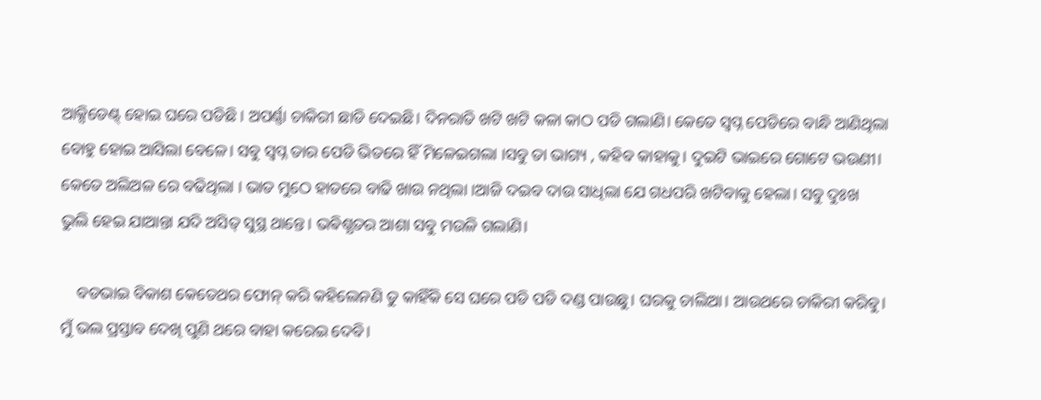ଆକ୍ସିଡେଣ୍ଟ୍ ହୋଇ ଘରେ ପଡିଛି । ଅପର୍ଣ୍ଣା ଚାକିରୀ ଛାଡି ଦେଇଛି। ଦିନରାତି ଖଟି ଖଟି କଳା କାଠ ପଡି ଗଲାଣି। କେତେ ସ୍ବପ୍ନ ପେଡିରେ ବାନ୍ଧି ଆଣିଥିଲା ବୋହୁ ହୋଇ ଆସିଲା ବେଳେ। ସବୁ ସ୍ବପ୍ନ ତାର ପେଡି ଭିତରେ ହିଁ ମିଳେଇଗଲା ।ସବୁ ତା ଭାଗ୍ୟ , କହିବ କାହାକୁ। ଦୁଇଟି ଭାଇରେ ଗୋଟେ ଭଉଣୀ। କେତେ ଅଲିଅଳ ରେ ବଢିଥିଲା । ଭାତ ମୁଠେ ହାତରେ ବାଢି ଖାଉ ନଥିଲା ।ଆଜି ଦଇବ ଦାଉ ସାଧିଲା ଯେ ଗଧପରି ଖଟିବାକୁ ହେଲା। ସବୁ ଦୁଃଖ ଭୁଲି ହେଇ ଯାଆନ୍ତା ଯଦି ଅସିତ୍ ସୁସ୍ଥ ଥାନ୍ତେ। ଭଵିଶ୍ଯତର ଆଶା ସବୁ ମଉଳି ଗଲାଣି।

    ବଡଭାଇ ବିକାଶ କେତେଥର ଫୋନ୍ କରି କହିଲେନଣି ତୁ କାହିଁକି ସେ ଘରେ ପଡି ପଡି ଦଣ୍ଡ ପାଉଛୁ। ଘରକୁ ଚାଲିଆ। ଆଉଥରେ ଚାକିରୀ କରିବୁ। ମୁଁ ଭଲ ପ୍ରସ୍ତାବ ଦେଖି ପୁଣି ଥରେ ବାହା କରେଇ ଦେବି।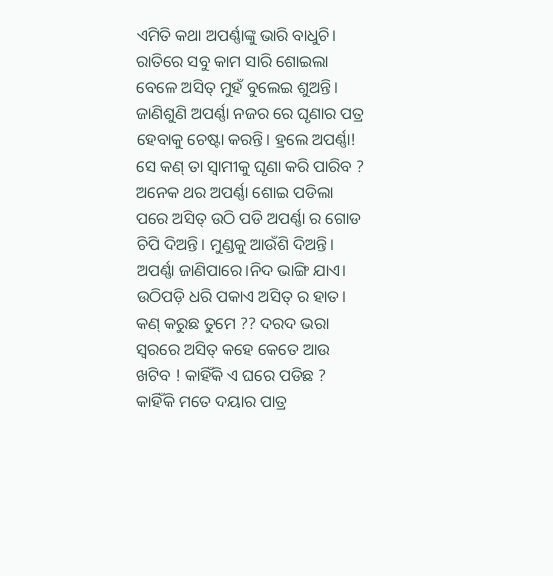ଏମିତି କଥା ଅପର୍ଣ୍ଣାଙ୍କୁ ଭାରି ବାଧୁଚି। ରାତିରେ ସବୁ କାମ ସାରି ଶୋଇଲା ବେଳେ ଅସିତ୍ ମୁହଁ ବୁଲେଇ ଶୁଅନ୍ତି। ଜାଣିଶୁଣି ଅପର୍ଣ୍ଣା ନଜର ରେ ଘୃଣାର ପତ୍ର ହେବାକୁ ଚେଷ୍ଟା କରନ୍ତି। ହ୍ରଲେ ଅପର୍ଣ୍ଣା! ସେ କଣ୍ ତା ସ୍ୱାମୀକୁ ଘୃଣା କରି ପାରିବ ? ଅନେକ ଥର ଅପର୍ଣ୍ଣା ଶୋଇ ପଡିଲା ପରେ ଅସିତ୍ ଉଠି ପଡି ଅପର୍ଣ୍ଣା ର ଗୋଡ ଚିପି ଦିଅନ୍ତି। ମୁଣ୍ଡକୁ ଆଉଁଶି ଦିଅନ୍ତି। ଅପର୍ଣ୍ଣା ଜାଣିପାରେ।ନିଦ ଭାଙ୍ଗି ଯାଏ। ଉଠିପଡ଼ି ଧରି ପକାଏ ଅସିତ୍ ର ହାତ। କଣ୍ କରୁଛ ତୁମେ ?? ଦରଦ ଭରା ସ୍ୱରରେ ଅସିତ୍ କହେ କେତେ ଆଉ ଖଟିବ ! କାହିଁକି ଏ ଘରେ ପଡିଛ ? କାହିଁକି ମତେ ଦୟାର ପାତ୍ର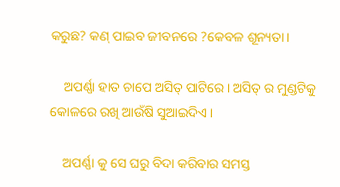କରୁଛ? କଣ୍ ପାଇବ ଜୀବନରେ ?କେବଳ ଶୂନ୍ୟତା।

    ଅପର୍ଣ୍ଣା ହାତ ଚାପେ ଅସିତ୍ ପାଟିରେ। ଅସିତ୍ ର ମୁଣ୍ଡଟିକୁ କୋଳରେ ରଖି ଆଉଁଷି ସୁଆଇଦିଏ।

    ଅପର୍ଣ୍ଣା କୁ ସେ ଘରୁ ବିଦା କରିବାର ସମସ୍ତ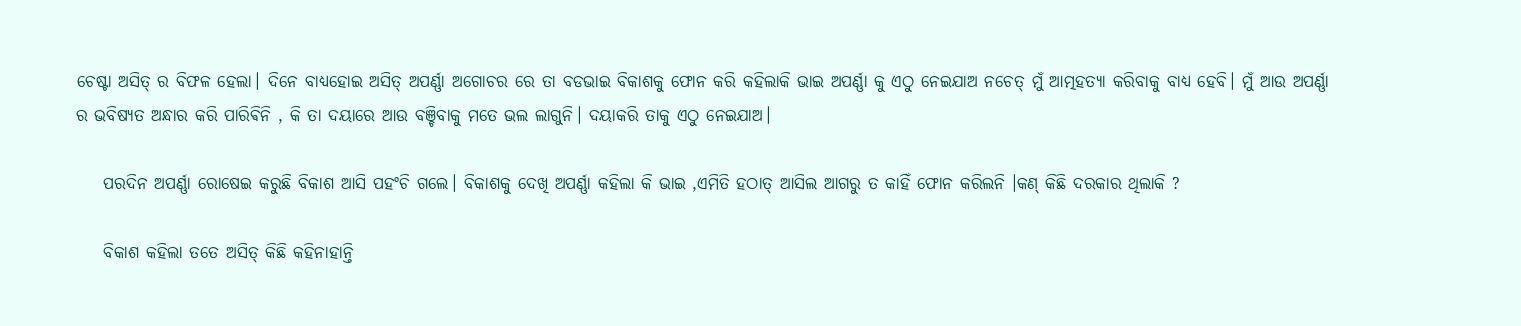ଚେଷ୍ଟା ଅସିତ୍ ର ବିଫଳ ହେଲା। ଦିନେ ବାଧ୍ୟହୋଇ ଅସିତ୍ ଅପର୍ଣ୍ଣା ଅଗୋଚର ରେ ତା ବଡଭାଇ ବିକାଶକୁ ଫୋନ କରି କହିଲାକି ଭାଇ ଅପର୍ଣ୍ଣା କୁ ଏଠୁ ନେଇଯାଅ ନଚେତ୍ ମୁଁ ଆତ୍ମହତ୍ୟା କରିବାକୁ ବାଧ୍ୟ ହେବି। ମୁଁ ଆଉ ଅପର୍ଣ୍ଣା ର ଭବିଷ୍ୟତ ଅନ୍ଧାର କରି ପାରିଵିନି , କି ତା ଦୟାରେ ଆଉ ବଞ୍ଚିବାକୁ ମତେ ଭଲ ଲାଗୁନି। ଦୟାକରି ତାକୁ ଏଠୁ ନେଇଯାଅ।

    ପରଦିନ ଅପର୍ଣ୍ଣା ରୋଷେଇ କରୁଛି ବିକାଶ ଆସି ପହଂଚି ଗଲେ। ବିକାଶକୁ ଦେଖି ଅପର୍ଣ୍ଣା କହିଲା କି ଭାଇ ,ଏମିତି ହଠାତ୍ ଆସିଲ ଆଗରୁ ତ କାହିଁ ଫୋନ କରିଲନି ।କଣ୍ କିଛି ଦରକାର ଥିଲାକି ?

    ବିକାଶ କହିଲା ତତେ ଅସିତ୍ କିଛି କହିନାହାନ୍ତି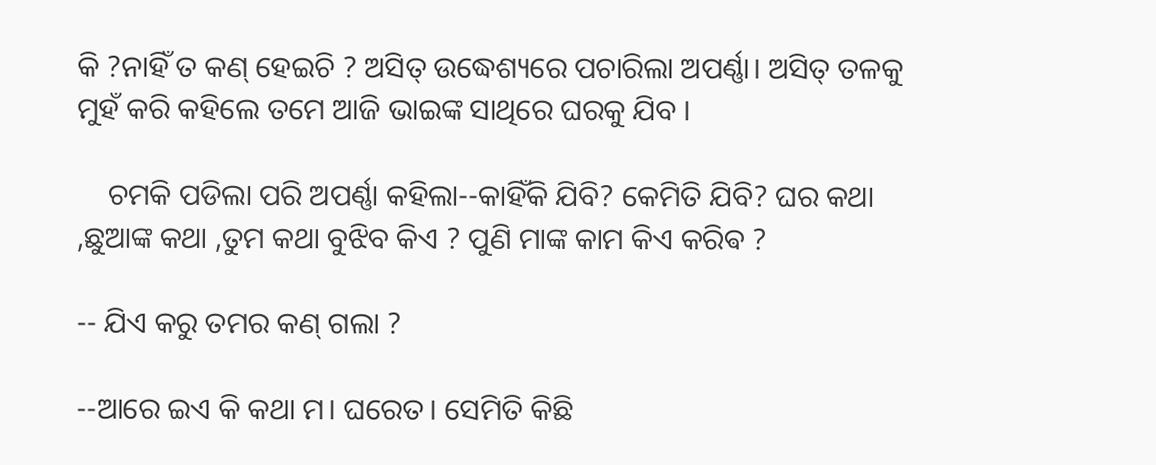କି ?ନାହିଁ ତ କଣ୍ ହେଇଚି ? ଅସିତ୍ ଉଦ୍ଧେଶ୍ୟରେ ପଚାରିଲା ଅପର୍ଣ୍ଣା। ଅସିତ୍ ତଳକୁ ମୁହଁ କରି କହିଲେ ତମେ ଆଜି ଭାଇଙ୍କ ସାଥିରେ ଘରକୁ ଯିବ ।

    ଚମକି ପଡିଲା ପରି ଅପର୍ଣ୍ଣା କହିଲା--କାହିଁକି ଯିବି? କେମିତି ଯିବି? ଘର କଥା ,ଛୁଆଙ୍କ କଥା ,ତୁମ କଥା ବୁଝିବ କିଏ ? ପୁଣି ମାଙ୍କ କାମ କିଏ କରିଵ ?

-- ଯିଏ କରୁ ତମର କଣ୍ ଗଲା ?

--ଆରେ ଇଏ କି କଥା ମ। ଘରେତ। ସେମିତି କିଛି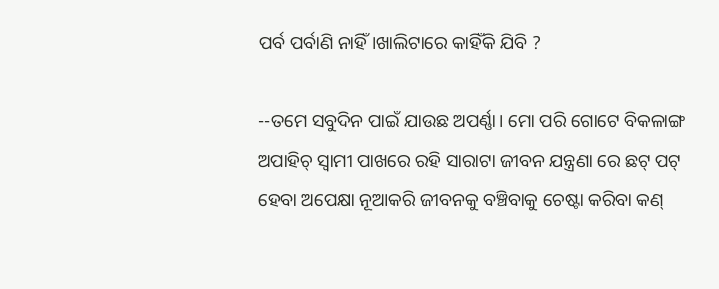ପର୍ବ ପର୍ବାଣି ନାହିଁ।ଖାଲିଟାରେ କାହିଁକି ଯିବି ?

--ତମେ ସବୁଦିନ ପାଇଁ ଯାଉଛ ଅପର୍ଣ୍ଣା। ମୋ ପରି ଗୋଟେ ବିକଳାଙ୍ଗ ଅପାହିଚ୍ ସ୍ୱାମୀ ପାଖରେ ରହି ସାରାଟା ଜୀବନ ଯନ୍ତ୍ରଣା ରେ ଛଟ୍ ପଟ୍ ହେବା ଅପେକ୍ଷା ନୂଆକରି ଜୀବନକୁ ବଞ୍ଚିବାକୁ ଚେଷ୍ଟା କରିବା କଣ୍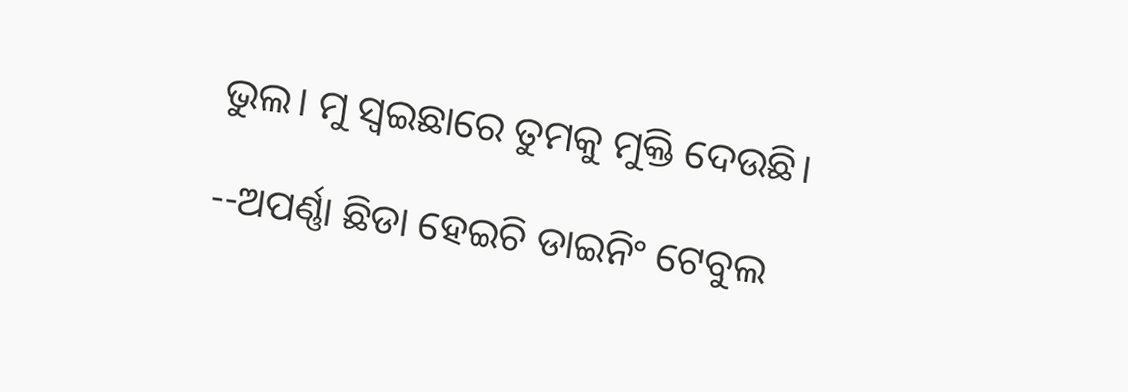ଭୁଲ। ମୁ ସ୍ୱଇଛାରେ ତୁମକୁ ମୁକ୍ତି ଦେଉଛି।

--ଅପର୍ଣ୍ଣା ଛିଡା ହେଇଚି ଡାଇନିଂ ଟେବୁଲ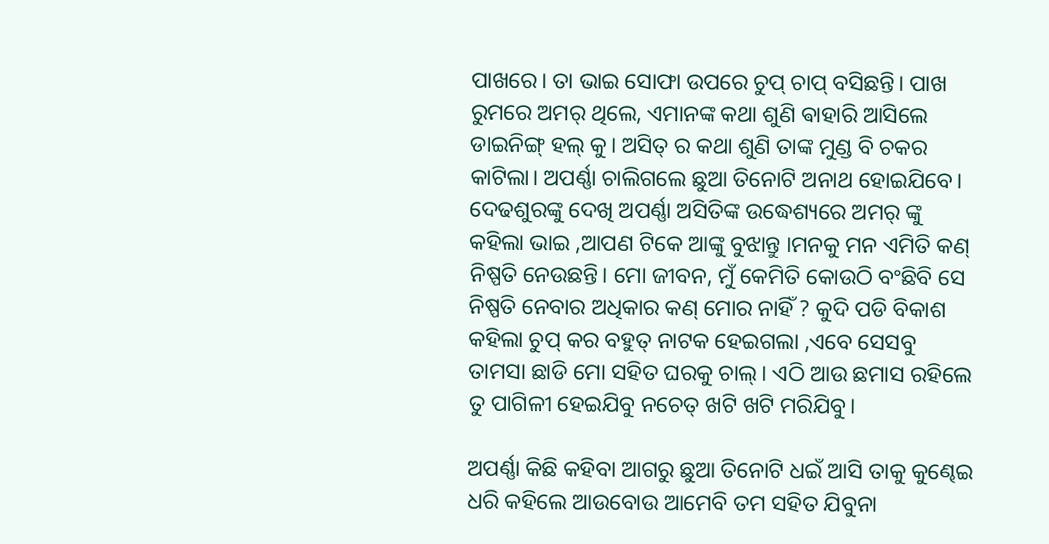ପାଖରେ। ତା ଭାଇ ସୋଫା ଉପରେ ଚୁପ୍ ଚାପ୍ ବସିଛନ୍ତି। ପାଖ ରୁମରେ ଅମର୍ ଥିଲେ, ଏମାନଙ୍କ କଥା ଶୁଣି ଵାହାରି ଆସିଲେ ଡାଇନିଙ୍ଗ୍ ହଲ୍ କୁ। ଅସିତ୍ ର କଥା ଶୁଣି ତାଙ୍କ ମୁଣ୍ଡ ବି ଚକର କାଟିଲା। ଅପର୍ଣ୍ଣା ଚାଲିଗଲେ ଛୁଆ ତିନୋଟି ଅନାଥ ହୋଇଯିବେ। ଦେଢଶୁରଙ୍କୁ ଦେଖି ଅପର୍ଣ୍ଣା ଅସିତିଙ୍କ ଉଦ୍ଧେଶ୍ୟରେ ଅମର୍ ଙ୍କୁ କହିଲା ଭାଇ ,ଆପଣ ଟିକେ ଆଙ୍କୁ ବୁଝାନ୍ତୁ ।ମନକୁ ମନ ଏମିତି କଣ୍ ନିଷ୍ପତି ନେଉଛନ୍ତି। ମୋ ଜୀବନ, ମୁଁ କେମିତି କୋଉଠି ବଂଛିବି ସେ ନିଷ୍ପତି ନେବାର ଅଧିକାର କଣ୍ ମୋର ନାହିଁ ? କୁଦି ପଡି ବିକାଶ କହିଲା ଚୁପ୍ କର ବହୁତ୍ ନାଟକ ହେଇଗଲା ,ଏବେ ସେସବୁ ତାମସା ଛାଡି ମୋ ସହିତ ଘରକୁ ଚାଲ୍। ଏଠି ଆଉ ଛମାସ ରହିଲେ ତୁ ପାଗିଳୀ ହେଇଯିବୁ ନଚେତ୍ ଖଟି ଖଟି ମରିଯିବୁ।

ଅପର୍ଣ୍ଣା କିଛି କହିବା ଆଗରୁ ଛୁଆ ତିନୋଟି ଧଇଁ ଆସି ତାକୁ କୁଣ୍ଢେଇ ଧରି କହିଲେ ଆଉବୋଉ ଆମେବି ତମ ସହିତ ଯିବୁନା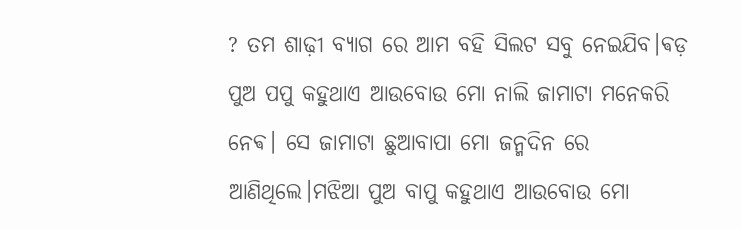? ତମ ଶାଢ଼ୀ ବ୍ୟାଗ ରେ ଆମ ବହି ସିଲଟ ସବୁ ନେଇଯିବ।ଵଡ଼ ପୁଅ ପପୁ କହୁଥାଏ ଆଉବୋଉ ମୋ ନାଲି ଜାମାଟା ମନେକରି ନେଵ। ସେ ଜାମାଟା ଛୁଆବାପା ମୋ ଜନ୍ମଦିନ ରେ ଆଣିଥିଲେ।ମଝିଆ ପୁଅ ବାପୁ କହୁଥାଏ ଆଉବୋଉ ମୋ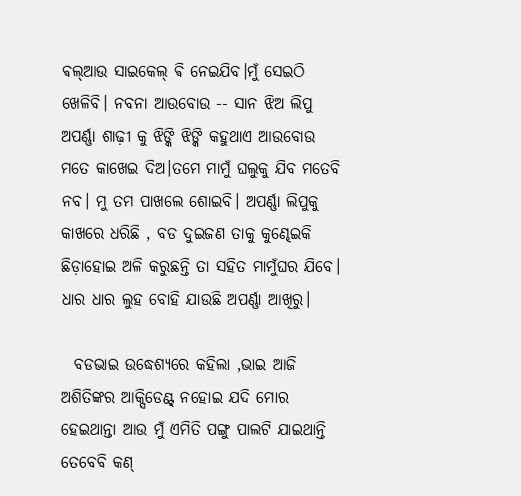ଵଲ୍ଆଉ ସାଇକେଲ୍ ଵି ନେଇଯିବ।ମୁଁ ସେଇଠି ଖେଳିବି। ନବନା ଆଉବୋଉ -- ସାନ ଝିଅ ଲିପୁ ଅପର୍ଣ୍ଣା ଶାଢ଼ୀ କୁ ଝିଙ୍କି ଝିଙ୍କି କହୁଥାଏ ଆଉବୋଉ ମତେ କାଖେଇ ଦିଅ।ତମେ ମାମୁଁ ଘଲୁକୁ ଯିବ ମତେବି ନବ। ମୁ ତମ ପାଖଲେ ଶୋଇବି। ଅପର୍ଣ୍ଣା ଲିପୁକୁ କାଖରେ ଧରିଛି , ବଡ ଦୁଇଜଣ ତାକୁ କୁଣ୍ଢେଇକି ଛିଡ଼ାହୋଇ ଅଳି କରୁଛନ୍ତି ତା ସହିତ ମାମୁଁଘର ଯିବେ। ଧାର ଧାର ଲୁହ ବୋହି ଯାଉଛି ଅପର୍ଣ୍ଣା ଆଖିରୁ।

  ବଡଭାଇ ଉଦ୍ଧେଶ୍ୟରେ କହିଲା ,ଭାଇ ଆଜି ଅଶିତିଙ୍କର ଆକ୍ସିଡେଣ୍ଟ୍ ନହୋଇ ଯଦି ମୋର ହେଇଥାନ୍ତା ଆଉ ମୁଁ ଏମିତି ପଙ୍ଗୁ ପାଲଟି ଯାଇଥାନ୍ତି ତେବେବି କଣ୍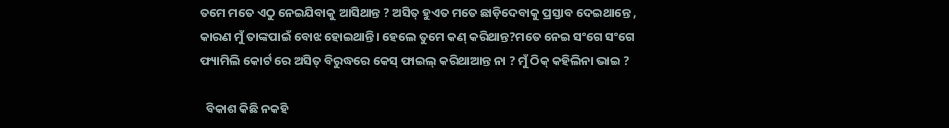ତମେ ମତେ ଏଠୁ ନେଇଯିବାକୁ ଆସିଥାନ୍ତ ? ଅସିତ୍ ହୁଏତ ମତେ ଛାଡ଼ିଦେବାକୁ ପ୍ରସ୍ତାବ ଦେଇଥାନ୍ତେ , କାରଣ ମୁଁ ତାଙ୍କପାଇଁ ବୋଝ ହୋଇଥାନ୍ତି। ହେଲେ ତୁମେ କଣ୍ କରିଥାନ୍ତ?ମତେ ନେଇ ସଂଗେ ସଂଗେ ଫ୍ୟାମିଲି କୋର୍ଟ ରେ ଅସିତ୍ ବିରୁଦ୍ଧରେ କେସ୍ ଫାଇଲ୍ କରିଥାଆନ୍ତ ନା ? ମୁଁ ଠିକ୍ କହିଲିନା ଭାଇ ?

  ବିକାଶ କିଛି ନକହି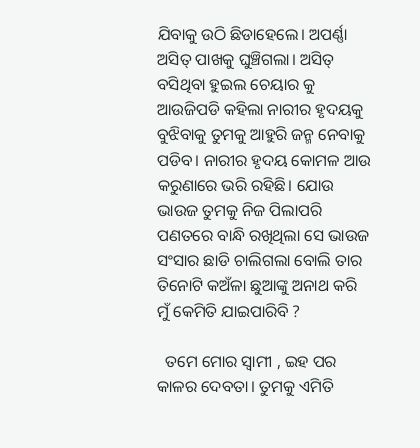ଯିବାକୁ ଉଠି ଛିଡାହେଲେ। ଅପର୍ଣ୍ଣା ଅସିତ୍ ପାଖକୁ ଘୁଞ୍ଚିଗଲା। ଅସିତ୍ ବସିଥିବା ହୁଇଲ ଚେୟାର କୁ ଆଉଜିପଡି କହିଲା ନାରୀର ହୃଦୟକୁ ବୁଝିବାକୁ ତୁମକୁ ଆହୁରି ଜନ୍ମ ନେବାକୁ ପଡିବ। ନାରୀର ହୃଦୟ କୋମଳ ଆଉ କରୁଣାରେ ଭରି ରହିଛି। ଯୋଉ ଭାଉଜ ତୁମକୁ ନିଜ ପିଲାପରି ପଣତରେ ବାନ୍ଧି ରଖିଥିଲା ସେ ଭାଉଜ ସଂସାର ଛାଡି ଚାଲିଗଲା ବୋଲି ତାର ତିନୋଟି କଅଁଳା ଛୁଆଙ୍କୁ ଅନାଥ କରି ମୁଁ କେମିତି ଯାଇପାରିବି ?

  ତମେ ମୋର ସ୍ୱାମୀ , ଇହ ପର କାଳର ଦେବତା। ତୁମକୁ ଏମିତି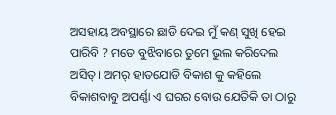ଅସହାୟ ଅବସ୍ଥାରେ ଛାଡି ଦେଇ ମୁଁ କଣ୍ ସୁଖି ହେଇ ପାରିବି ? ମତେ ବୁଝିବାରେ ତୁମେ ଭୁଲ କରିଦେଲ ଅସିତ୍। ଅମର୍ ହାତଯୋଡି ବିକାଶ କୁ କହିଲେ ବିକାଶବାବୁ ଅପର୍ଣ୍ଣା ଏ ଘରର ବୋଉ ଯେତିକି ତା ଠାରୁ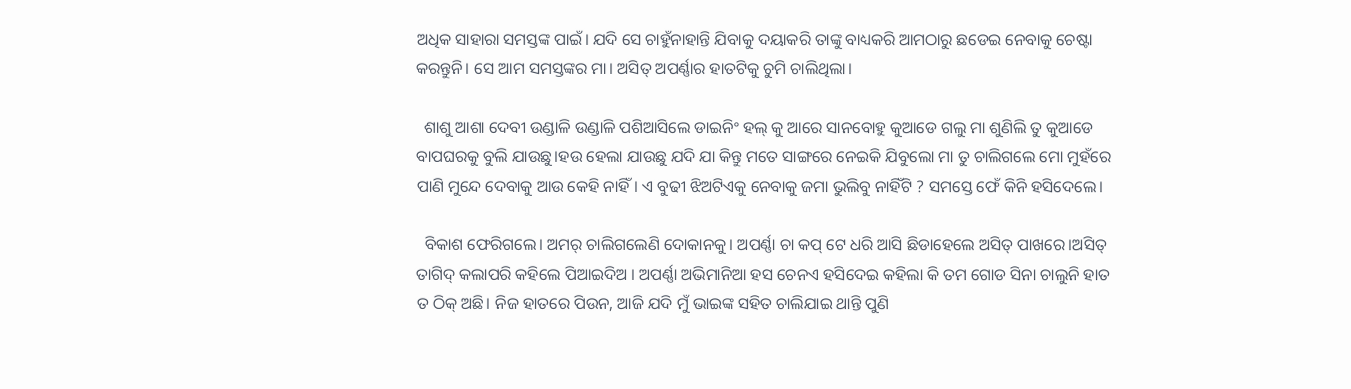ଅଧିକ ସାହାରା ସମସ୍ତଙ୍କ ପାଇଁ। ଯଦି ସେ ଚାହୁଁନାହାନ୍ତି ଯିବାକୁ ଦୟାକରି ତାଙ୍କୁ ବାଧ୍ୟକରି ଆମଠାରୁ ଛଡେଇ ନେବାକୁ ଚେଷ୍ଟା କରନ୍ତୁନି। ସେ ଆମ ସମସ୍ତଙ୍କର ମା। ଅସିତ୍ ଅପର୍ଣ୍ଣାର ହାତଟିକୁ ଚୁମି ଚାଲିଥିଲା।

  ଶାଶୁ ଆଶା ଦେବୀ ଉଣ୍ଡାଳି ଉଣ୍ଡାଳି ପଶିଆସିଲେ ଡାଇନିଂ ହଲ୍ କୁ ଆରେ ସାନବୋହୁ କୁଆଡେ ଗଲୁ ମା ଶୁଣିଲି ତୁ କୁଆଡେ ବାପଘରକୁ ବୁଲି ଯାଉଛୁ।ହଉ ହେଲା ଯାଉଛୁ ଯଦି ଯା କିନ୍ତୁ ମତେ ସାଙ୍ଗରେ ନେଇକି ଯିବୁଲୋ ମା ତୁ ଚାଲିଗଲେ ମୋ ମୁହଁରେ ପାଣି ମୁନ୍ଦେ ଦେବାକୁ ଆଉ କେହି ନାହିଁ। ଏ ବୁଢୀ ଝିଅଟିଏକୁ ନେବାକୁ ଜମା ଭୁଲିବୁ ନାହିଁଟି ? ସମସ୍ତେ ଫେଁ କିନି ହସିଦେଲେ।

  ବିକାଶ ଫେରିଗଲେ। ଅମର୍ ଚାଲିଗଲେଣି ଦୋକାନକୁ। ଅପର୍ଣ୍ଣା ଚା କପ୍ ଟେ ଧରି ଆସି ଛିଡାହେଲେ ଅସିତ୍ ପାଖରେ।ଅସିତ୍ ତାଗିଦ୍ କଲାପରି କହିଲେ ପିଆଇଦିଅ । ଅପର୍ଣ୍ଣା ଅଭିମାନିଆ ହସ ଚେନଏ ହସିଦେଇ କହିଲା କି ତମ ଗୋଡ ସିନା ଚାଲୁନି ହାତ ତ ଠିକ୍ ଅଛି। ନିଜ ହାତରେ ପିଉନ, ଆଜି ଯଦି ମୁଁ ଭାଇଙ୍କ ସହିତ ଚାଲିଯାଇ ଥାନ୍ତି ପୁଣି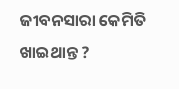ଜୀବନସାରା କେମିତି ଖାଇଥାନ୍ତ ?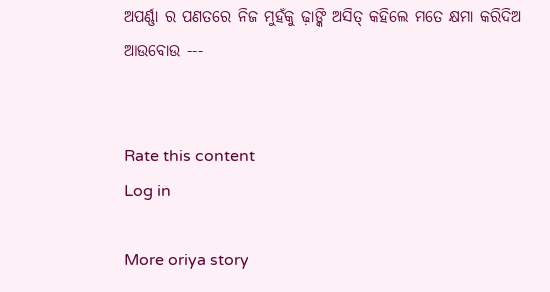ଅପର୍ଣ୍ଣା ର ପଣତରେ ନିଜ ମୁହଁକୁ ଢ଼ାଙ୍କି ଅସିତ୍ କହିଲେ ମତେ କ୍ଷମା କରିଦିଅ ଆଉବୋଉ ---


Rate this content
Log in

More oriya story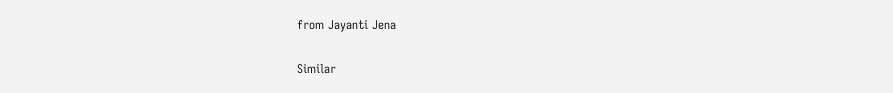from Jayanti Jena

Similar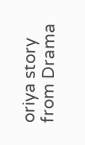oriya story from Drama